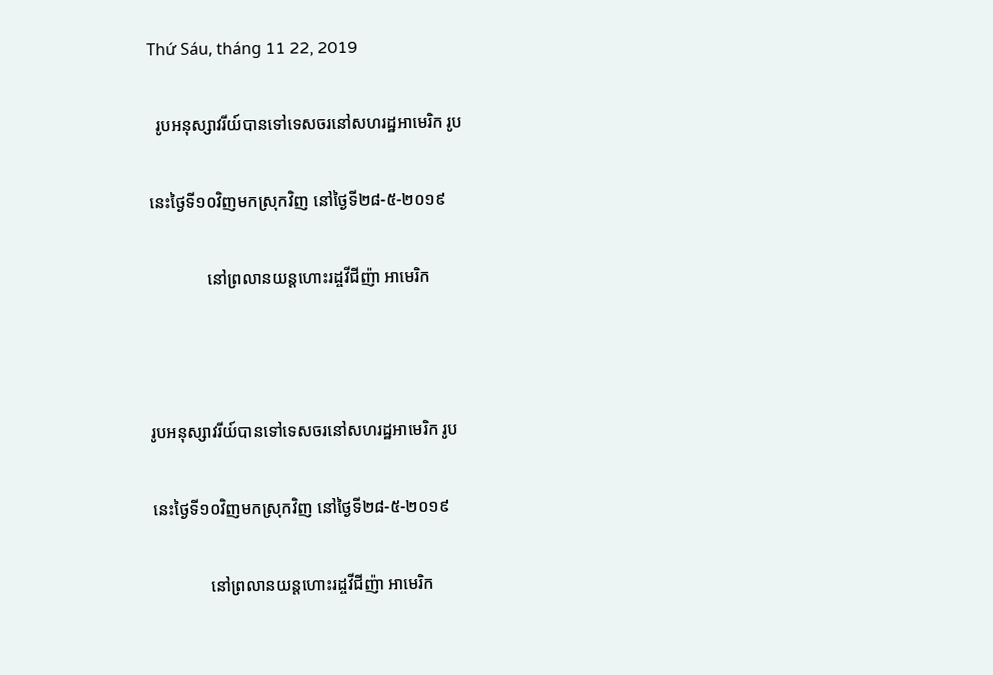Thứ Sáu, tháng 11 22, 2019

  រូបអនុស្សាវរីយ៍បានទៅទេសចរនៅសហរដ្ឋអាមេរិក រូប

នេះថ្ងៃទី១០វិញមកស្រុកវិញ នៅថ្ងៃទី២៨-៥-២០១៩

              នៅព្រលានយន្តហោះរដ្ចវីជីញ៉ា អាមេរិក



រូបអនុស្សាវរីយ៍បានទៅទេសចរនៅសហរដ្ឋអាមេរិក រូប

នេះថ្ងៃទី១០វិញមកស្រុកវិញ នៅថ្ងៃទី២៨-៥-២០១៩

              នៅព្រលានយន្តហោះរដ្ចវីជីញ៉ា អាមេរិក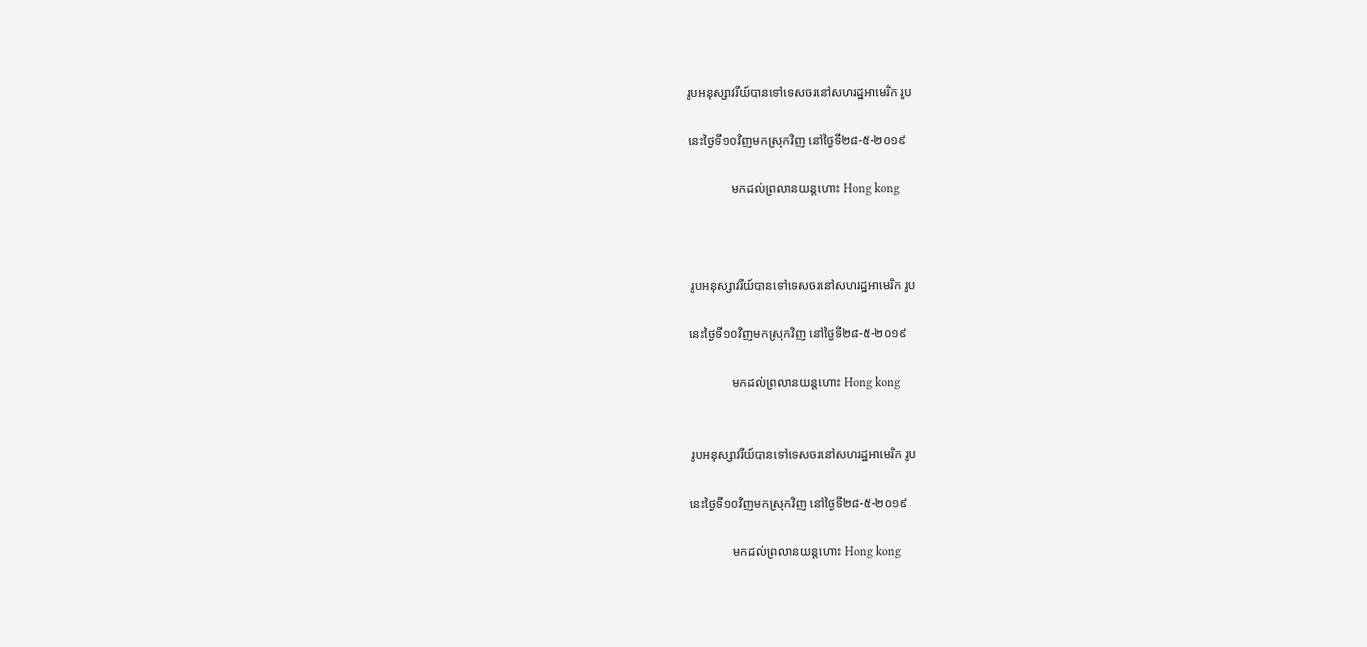រូបអនុស្សាវរីយ៍បានទៅទេសចរនៅសហរដ្ឋអាមេរិក រូប

នេះថ្ងៃទី១០វិញមកស្រុកវិញ នៅថ្ងៃទី២៨-៥-២០១៩

              មកដល់ព្រលានយន្តហោះ Hong kong



 រូបអនុស្សាវរីយ៍បានទៅទេសចរនៅសហរដ្ឋអាមេរិក រូប

នេះថ្ងៃទី១០វិញមកស្រុកវិញ នៅថ្ងៃទី២៨-៥-២០១៩

              មកដល់ព្រលានយន្តហោះ Hong kong


 រូបអនុស្សាវរីយ៍បានទៅទេសចរនៅសហរដ្ឋអាមេរិក រូប

នេះថ្ងៃទី១០វិញមកស្រុកវិញ នៅថ្ងៃទី២៨-៥-២០១៩

              មកដល់ព្រលានយន្តហោះ Hong kong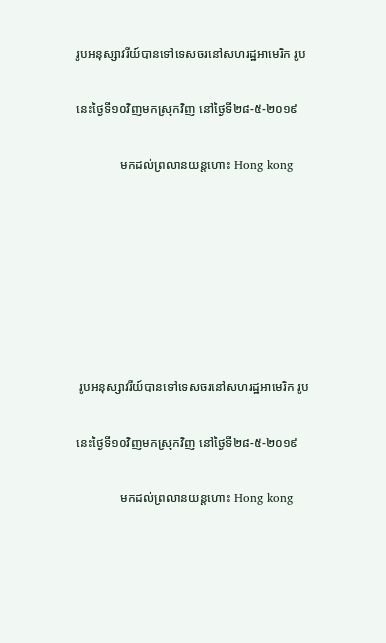រូបអនុស្សាវរីយ៍បានទៅទេសចរនៅសហរដ្ឋអាមេរិក រូប

នេះថ្ងៃទី១០វិញមកស្រុកវិញ នៅថ្ងៃទី២៨-៥-២០១៩

              មកដល់ព្រលានយន្តហោះ Hong kong







 រូបអនុស្សាវរីយ៍បានទៅទេសចរនៅសហរដ្ឋអាមេរិក រូប

នេះថ្ងៃទី១០វិញមកស្រុកវិញ នៅថ្ងៃទី២៨-៥-២០១៩

              មកដល់ព្រលានយន្តហោះ Hong kong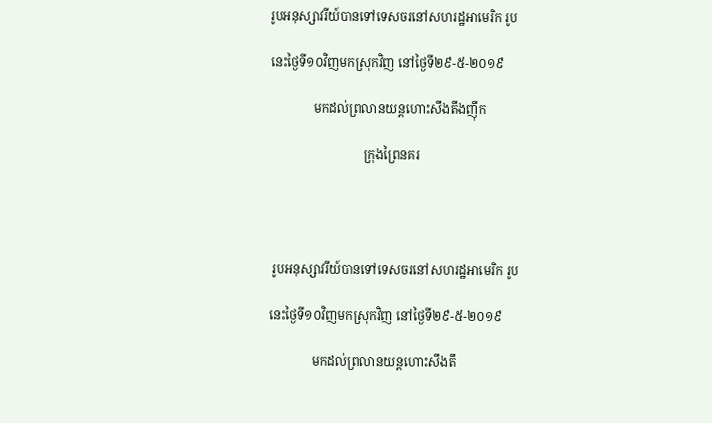រូបអនុស្សាវរីយ៍បានទៅទេសចរនៅសហរដ្ឋអាមេរិក រូប

នេះថ្ងៃទី១០វិញមកស្រុកវិញ នៅថ្ងៃទី២៩-៥-២០១៩

              មកដល់ព្រលានយន្តហោះសឹងតឹងញ៉ឹក

                              ក្រុងព្រៃនគរ




 រូបអនុស្សាវរីយ៍បានទៅទេសចរនៅសហរដ្ឋអាមេរិក រូប

នេះថ្ងៃទី១០វិញមកស្រុកវិញ នៅថ្ងៃទី២៩-៥-២០១៩

              មកដល់ព្រលានយន្តហោះសឹងតឹ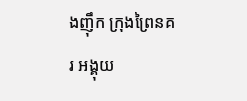ងញ៉ឹក ក្រុងព្រៃនគរ អង្គុយ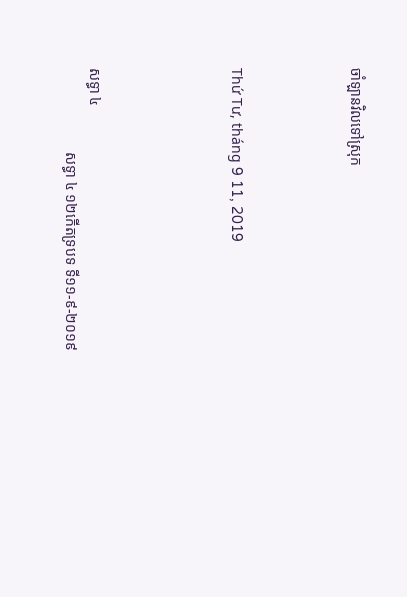ចាំឡានវិលទៅស្រុក




Thứ Tư, tháng 9 11, 2019





សទ្ធា ៤
                       សទ្ធា ៤ ១២កើតទ្របទ ទី១១-៩-២០១៩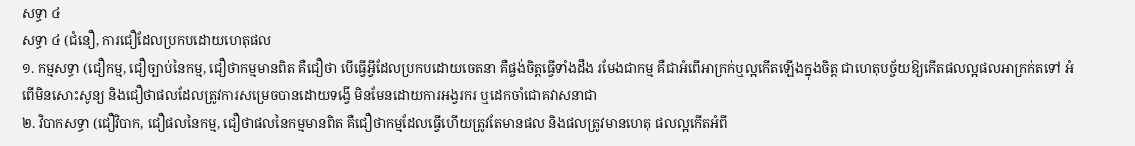សទ្ធា ៤
សទ្ធា ៤ (ជំនឿ, ការជឿដែលប្រកបដោយហេតុផល
១. កម្មសទ្ធា (ជឿកម្ម, ជឿច្បាប់នៃកម្ម, ជឿថាកម្មមានពិត គឺជឿថា បើធ្វើអ្វីដែលប្រកបដោយចេតនា គឺផ្ចង់ចិត្តធ្វើទាំងដឹង រមែងជាកម្ម គឺជាអំពើអាក្រក់ឬល្អកើតឡើងក្នុងចិត្ត ជាហេតុបច្ច័យឱ្យកើតផលល្អផលអាក្រក់តទៅ អំពើមិនសោះសូន្យ និងជឿថាផលដែលត្រូវការសម្រេចបានដោយទង្វើ មិនមែនដោយការអង្វរករ ឬដេកចាំជោគវាសនាជា
២. វិបាកសទ្ធា (ជឿវិបាក, ជឿផលនៃកម្ម, ជឿថាផលនៃកម្មមានពិត គឺជឿថាកម្មដែលធ្វើហើយត្រូវតែមានផល និងផលត្រូវមានហេតុ ផលល្អកើតអំពី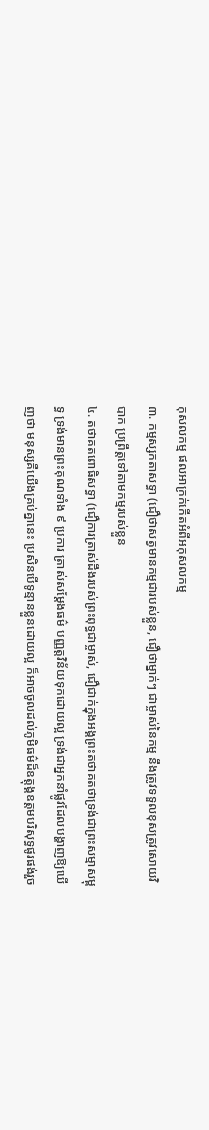កុសលកម្ម ផលអាក្រក់កើតអំពីអកុសលកម្ម
៣. កម្មស្សកតាសទ្ធា (ជឿថាសត្វមានកម្មជារបស់ខ្លួន, ជឿថាម្នាក់ៗ ជាម្ចាស់នៃកម្ម នឹងត្រូវទទួលខុសត្រូវសោយវិបាក ប្រព្រឹត្តទៅតាមកម្មរបស់ខ្លួន
៤. តថាគតពោធិសទ្ធា (ជឿការត្រាស់ដឹងរបស់ព្រះពុទ្ធជាម្ចាស់, ជឿជាក់ក្នុងអង្គព្រះតថាគតថាទ្រង់ជាព្រះសម្មាសម្ពុទ្ធ ទ្រង់មានព្រះគុណទាំង ៩ ប្រការ ត្រាស់សម្ដែងធម៌ បញ្ញត្តវិន័យទុកដោយល្អ ទ្រង់ជាអ្នកនាំផ្លូវដែលបង្ហាញឱ្យឃើញថា មនុស្សគឺយើងគ្រប់គ្នានេះ ប្រសិនបើទូន្មានខ្លួនដោយល្អ ក៏អាចចូលដល់ភូមិធម៌ដ៏ឧត្តុង្គឧត្តមបរិសុទ្ធផូរផង់រួច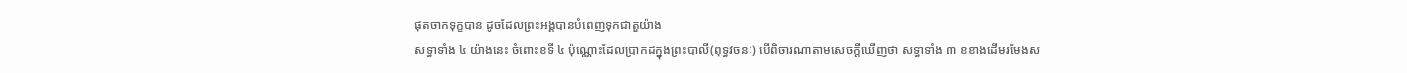ផុតចាកទុក្ខបាន ដូចដែលព្រះអង្គបានបំពេញទុកជាតួយ៉ាង
សទ្ធាទាំង ៤ យ៉ាងនេះ ចំពោះខទី ៤ ប៉ុណ្ណោះដែលប្រាកដក្នុងព្រះបាលី(ពុទ្ធវចនៈ) បើពិចារណាតាមសេចក្ដីឃើញថា សទ្ធាទាំង ៣ ខខាងដើមរមែងស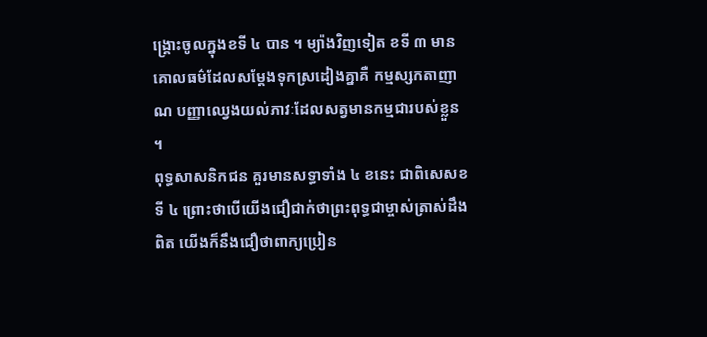ង្គ្រោះចូលក្នុងខទី ៤ បាន ។ ម្យ៉ាងវិញទៀត ខទី ៣ មានគោលធម៌ដែលសម្ដែងទុកស្រដៀងគ្នាគឺ កម្មស្សកតាញាណ បញ្ញាឈ្វេងយល់ភាវៈដែលសត្វមានកម្មជារបស់ខ្លួន ។
ពុទ្ធសាសនិកជន គួរមានសទ្ធាទាំង ៤ ខនេះ ជាពិសេសខទី ៤ ព្រោះថាបើយើងជឿជាក់ថាព្រះពុទ្ធជាម្ចាស់ត្រាស់ដឹងពិត យើងក៏នឹងជឿថាពាក្យប្រៀន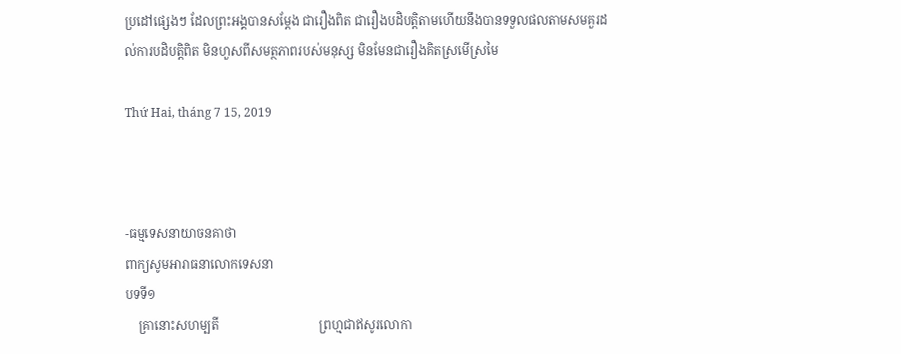ប្រដៅផ្សេងៗ ដែលព្រះអង្គបានសម្ដែង ជារឿងពិត ជារឿងបដិបត្តិតាមហើយនឹងបានទទួលផលតាមសមគួរដល់ការបដិបត្តិពិត មិនហួសពីសមត្ថភាពរបស់មនុស្ស មិនមែនជារឿងគិតស្រមើស្រមៃ

Thứ Hai, tháng 7 15, 2019



-ធម្មទេសនាយាចនគាថា
ពាក្យសូមអារាធនាលោកទេសនា
បទទី១
    គ្រានោះសហម្បតី                                ព្រហ្មជាឥសូរលោកា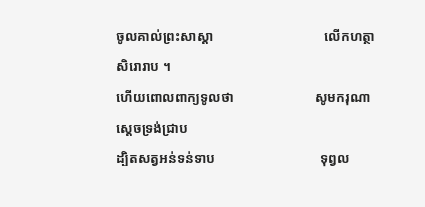ចូលគាល់ព្រះសាស្តា                                 លើកហត្ថាសិរោរាប ។
ហើយពោលពាក្យទូលថា                        សូមករុណាស្តេចទ្រង់ជ្រាប
ដ្បិតសត្វអន់ទន់ទាប                               ទុព្វល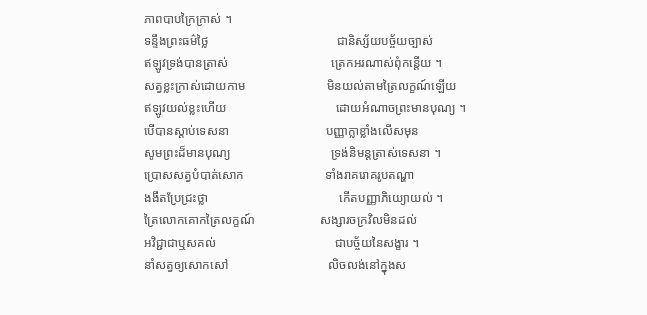ភាពបាបក្រៃក្រាស់ ។
ទន្ទឹងព្រះធម៌ថ្លៃ                                         ជានិស្ស័យបច្ច័យច្បាស់
ឥឡូវទ្រង់បានត្រាស់                                 ត្រេកអរណាស់ពុំកន្តើយ ។
សត្វខ្លះក្រាស់ដោយកាម                          មិនយល់តាមត្រៃលក្ខណ៍ឡើយ
ឥឡូវយល់ខ្លះហើយ                                   ដោយអំណាចព្រះមានបុណ្យ ។
បើបានស្តាប់ទេសនា                               បញ្ញាក្លាខ្លាំងលើសមុន
សូមព្រះដ៏មានបុណ្យ                                ទ្រង់និមន្តត្រាស់ទេសនា ។
ប្រោសសត្វបំបាត់សោក                          ទាំងរាគរោគរូបតណ្ហា
ងងឹតប្រែជ្រះថ្លា                                          កើតបញ្ញាភិយ្យោយល់ ។
ត្រៃលោកគោកត្រៃលក្ខណ៍                     សង្សារចក្រវិលមិនដល់
អវិជ្ជាជាឬសគល់                                      ជាបច្ច័យនៃសង្ខារ ។
នាំសត្វឲ្យសោកសៅ                                លិចលង់នៅក្នុងស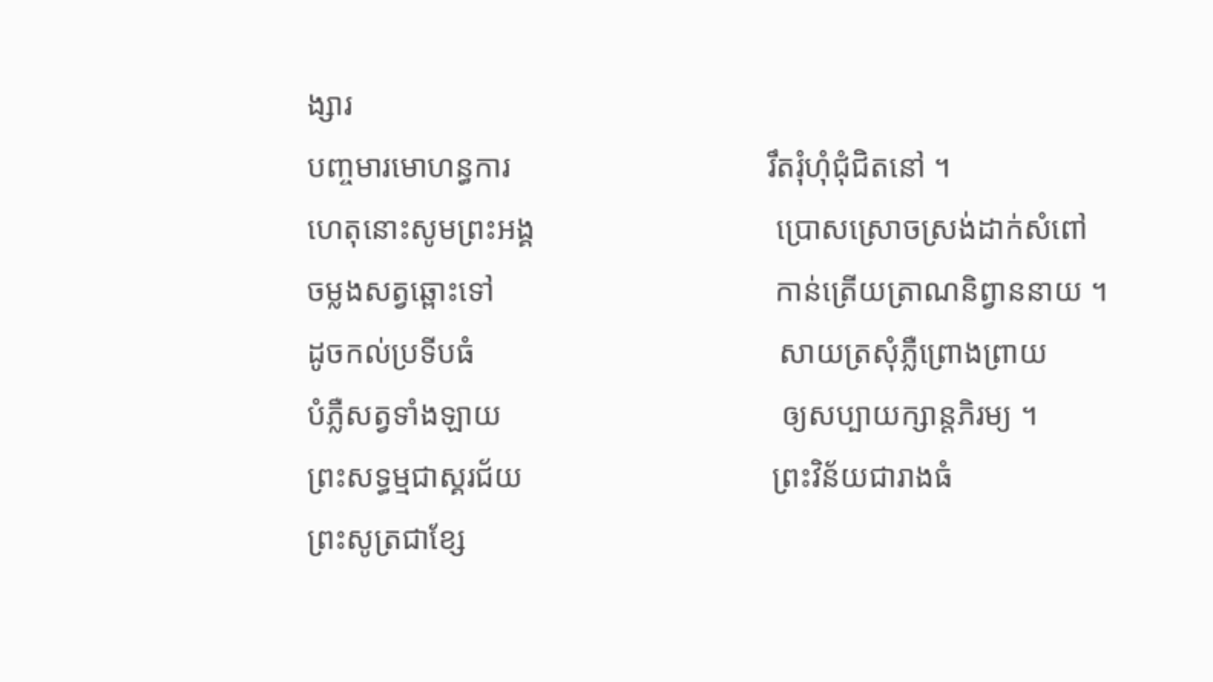ង្សារ
បញ្ចមារមោហន្ធការ                                 រឹតរុំហុំជុំជិតនៅ ។
ហេតុនោះសូមព្រះអង្គ                               ប្រោសស្រោចស្រង់ដាក់សំពៅ
ចម្លងសត្វឆ្ពោះទៅ                                    កាន់ត្រើយត្រាណនិព្វាននាយ ។
ដូចកល់ប្រទីបធំ                                       សាយត្រសុំភ្លឺព្រោងព្រាយ
បំភ្លឺសត្វទាំងឡាយ                                    ឲ្យសប្បាយក្សាន្តភិរម្យ ។
ព្រះសទ្ធម្មជាស្គរជ័យ                                ព្រះវិន័យជារាងធំ
ព្រះសូត្រជាខ្សែ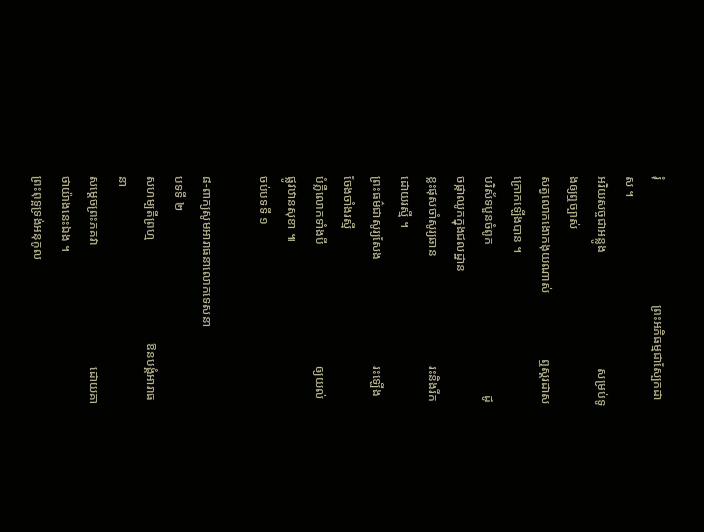រុំ                                        ព្រះអភិធម្មជាស្បែកដាស ។
អរិយសច្ចជាអន្លូង                                     សម្រប់ទូងឲ្យឮច្បាស់
សត្វលោកងោកងុយណាស់                     ឮស្គរដាសក្រោកឡើងបាន ។
បរិស័ទបួនចំពូក                                                ដូចផ្កាឈូកក្នុងជលដ្ឋាន
ខ្លះផុសចាំសូរ្យឆាន                                   រះនិងរីកដោយរស្មី ។
ព្រះធម៌ជាសូរ្យសែង                                  រះឡើងចែងចាំងរស្មី
បំភ្លឺលោកទាំងបី                                       ឲ្យយល់ផ្លូវឋានសុខា ៕
ចប់បទទី ១

៨-ពាក្យសូមអារាធនាលោកទេសនា
បទទី ២
សហម្បតីព្រហ្ម                                 ឱនបង្គំអារាធនា
សម្តេចព្រះភគវា                                       ដោយគាថាយ៉ាងនេះឯង ។
ព្រះពុទ្អទ្រង់អនុកូល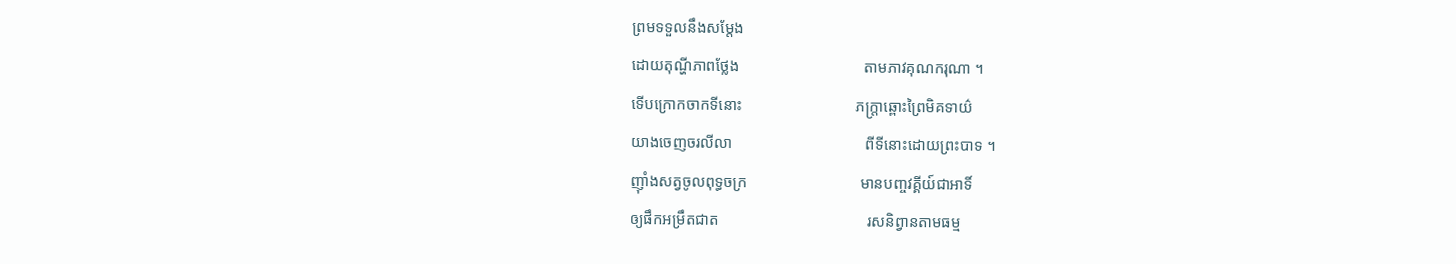ព្រមទទួលនឹងសម្តែង
ដោយតុណ្ហីភាពថ្លែង                                តាមភាវគុណករុណា ។
ទើបក្រោកចាកទីនោះ                             ភក្រ្តាឆ្ពោះព្រៃមិគទាយ៌
យាងចេញចរលីលា                                  ពីទីនោះដោយព្រះបាទ ។
ញ៉ាំងសត្វចូលពុទ្ធចក្រ                             មានបញ្ចវគ្គីយ៍ជាអាទិ៍
ឲ្យផឹកអម្រឹតជាត                                      រសនិព្វានតាមធម្ម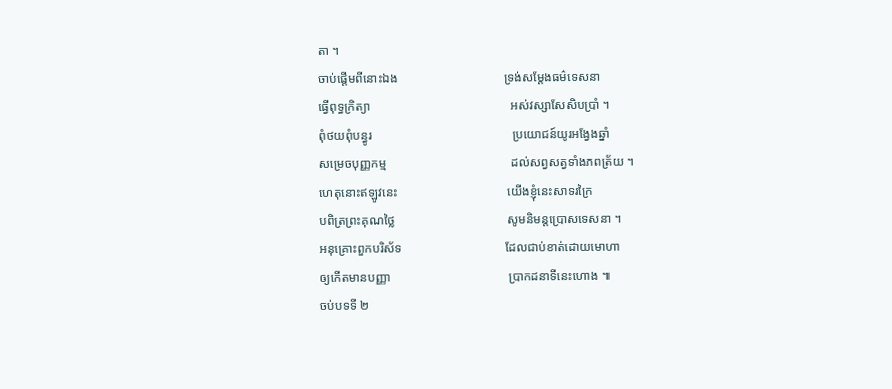តា ។
ចាប់ផ្តើមពីនោះឯង                                  ទ្រង់សម្តែងធម៌ទេសនា
ធ្វើពុទ្ធក្រិត្យា                                             អស់វស្សាសែសិបប្រាំ ។
ពុំថយពុំបន្ធូរ                                             ប្រយោជន៍យូរអង្វែងឆ្នាំ
សម្រេចបុញ្ញកម្ម                                        ដល់សព្វសត្វទាំងភពត្រ័យ ។
ហេតុនោះឥឡូវនេះ                                   យើងខ្ញុំនេះសាទរក្រៃ
បពិត្រព្រះគុណថ្លៃ                                    សូមនិមន្តប្រោសទេសនា ។
អនុគ្រោះពួកបរិស័ទ                                 ដែលជាប់ខាត់ដោយមោហា
ឲ្យកើតមានបញ្ញា                                      ប្រាកដនាទីនេះហោង ៕
ចប់បទទី ២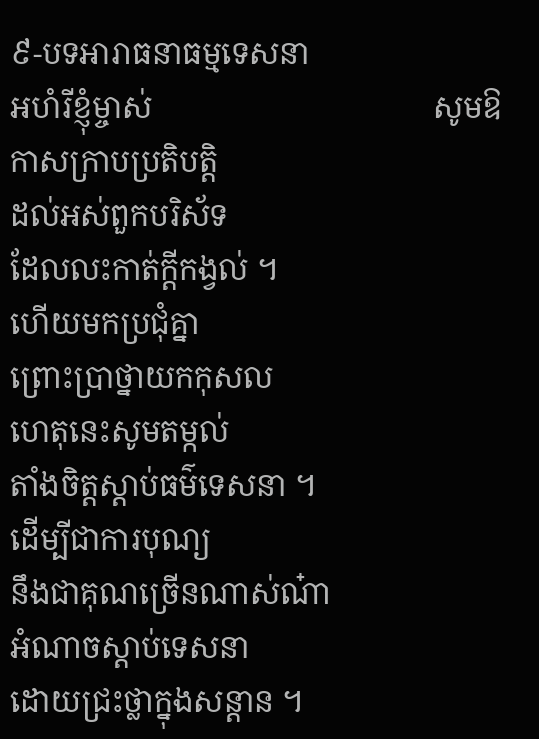៩-បទអារាធនាធម្មទេសនា
អហំរីខ្ញុំម្ចាស់                                    សូមឱកាសក្រាបប្រតិបត្តិ
ដល់អស់ពួកបរិស័ទ                                 ដែលលះកាត់ក្តីកង្វល់ ។
ហើយមកប្រជុំគ្នា                                                ព្រោះប្រាថ្នាយកកុសល
ហេតុនេះសូមតម្កល់                                  តាំងចិត្តស្តាប់ធម៌ទេសនា ។
ដើម្បីជាការបុណ្យ                                    នឹងជាគុណច្រើនណាស់ណ៎ា
អំណាចស្តាប់ទេសនា                              ដោយជ្រះថ្លាក្នុងសន្តាន ។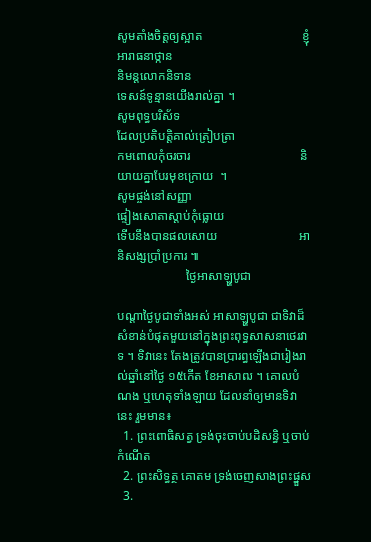សូមតាំងចិត្តឲ្យស្អាត                                ខ្ញុំអារាធនាថ្កាន
និមន្តលោកនិទាន                                    ទេសន៍ទូន្មានយើងរាល់គ្នា ។
សូមពុទ្ធបរិស័ទ                                         ដែលប្រតិបត្តិគាល់ត្រៀបត្រា
កមពោលកុំចរចារ                                   និយាយគ្នាបែរមុខក្រោយ  ។
សូមផ្ចង់នៅសញ្ញា                                     ផ្ទៀងសោតាស្តាប់កុំធ្លោយ
ទើបនឹងបានផលសោយ                          អានិសង្សប្រាំប្រការ ៕
                      ថ្ងៃអាសាឡ្ហបូជា

បណ្តាថ្ងៃបូជាទាំងអស់ អាសាឡ្ហបូជា ជាទិវាដ៏សំខាន់បំផុតមួយនៅក្នុងព្រះពុទ្ធសាសនាថេរវាទ ។ ទិវានេះ តែងត្រូវបានប្រារព្ធឡើងជារៀងរាល់ឆ្នាំនៅថ្ងៃ ១៥កើត ខែអាសាឍ ។ គោលបំណង ឬហេតុទាំងឡាយ ដែលនាំឲ្យមានទិវានេះ រួមមាន៖
  1. ព្រះពោធិសត្វ ទ្រង់ចុះចាប់បដិសន្ធិ ឬចាប់កំណើត
  2. ព្រះសិទ្ធត្ថ គោតម ទ្រង់ចេញសាងព្រះផ្នួស
  3.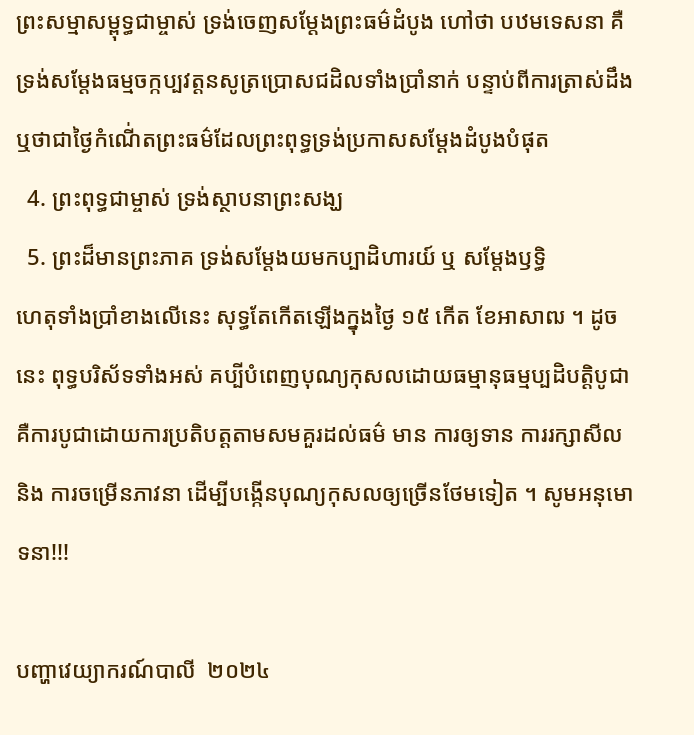ព្រះសម្មាសម្ពុទ្ធជាម្ចាស់ ទ្រង់ចេញសម្តែងព្រះធម៌ដំបូង ហៅថា បឋមទេសនា គឺទ្រង់សម្តែងធម្មចក្កប្បវត្តនសូត្រប្រោសជដិលទាំងប្រាំនាក់ បន្ទាប់ពីការត្រាស់ដឹងឬថាជាថ្ងៃកំណើ់តព្រះធម៌ដែលព្រះពុទ្ធទ្រង់ប្រកាសសម្តែងដំបូងបំផុត
  4. ព្រះពុទ្ធជាម្ចាស់ ទ្រង់ស្ថាបនាព្រះសង្ឃ
  5. ព្រះដ៏មានព្រះភាគ ទ្រង់សម្តែងយមកប្បាដិហារយ៍ ឬ សម្តែងឫទ្ធិ
ហេតុទាំងប្រាំខាងលើនេះ សុទ្ធតែកើតឡើងក្នុងថ្ងៃ ១៥ កើត ខែអាសាឍ ។ ដូចនេះ ពុទ្ធបរិស័ទទាំងអស់ គប្បីបំពេញបុណ្យកុសលដោយធម្មានុធម្មប្បដិបត្តិបូជាគឺការបូជាដោយការប្រតិបត្តតាមសមគួរដល់ធម៌ មាន ការឲ្យទាន ការរក្សាសីល និង ការចម្រើនភាវនា ដើម្បីបង្កើនបុណ្យកុសលឲ្យច្រើនថែមទៀត ។ សូមអនុមោទនា!!!

បញ្ហាវេយ្យាករណ៍បាលី  ២០២៤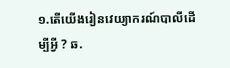១.តើយើងរៀនវេយ្យាករណ៍បាលីដើម្បីអ្វី ? ឆ.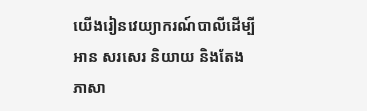យើងរៀនវេយ្យាករណ៍បាលីដើម្បីអាន សរសេរ និយាយ និងតែងភាសា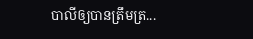បាលីឲ្យបានត្រឹមត្រ...